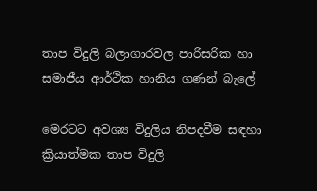තාප විදුලි බලාගාරවල පාරිසරික හා සමාජීය ආර්ථික හානිය ගණන් බැලේ

මෙරටට අවශ්‍ය විදුලිය නිපදවීම සඳහා ක්‍රියාත්මක තාප විදුලි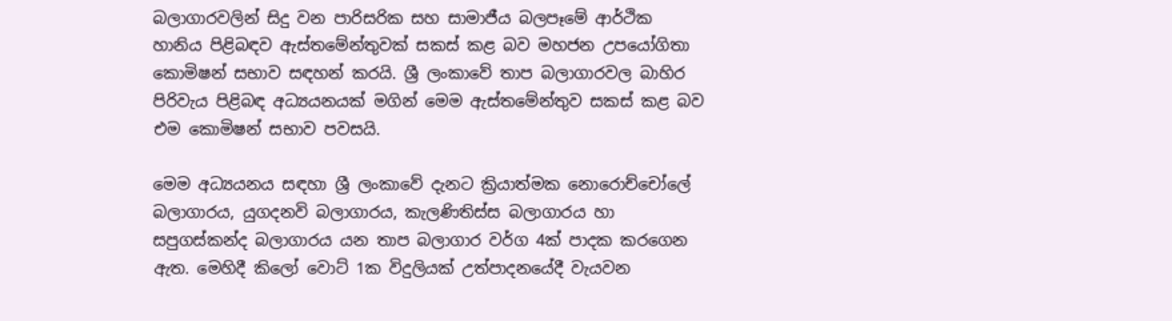බලාගාරවලින් සිදු වන පාරිසරික සහ සාමාජීය බලපෑමේ ආර්ථික හානිය පිළිබඳව ඇස්තමේන්තුවක් සකස් කළ බව මහජන උපයෝගිතා කොමිෂන් සභාව සඳහන් කරයි. ශ්‍රී ලංකාවේ තාප බලාගාරවල බාහිර පිරිවැය පිළිබඳ අධ්‍යයනයක් මගින් මෙම ඇස්තමේන්තුව සකස් කළ බව එම කොමිෂන් සභාව පවසයි.

මෙම අධ්‍යයනය සඳහා ශ්‍රී ලංකාවේ දැනට ක්‍රියාත්මක නොරොච්චෝලේ බලාගාරය, යුගදනවි බලාගාරය, කැලණිතිස්ස බලාගාරය හා සපුගස්කන්ද බලාගාරය යන තාප බලාගාර වර්ග 4ක් පාදක කරගෙන ඇත. මෙහිදී කිලෝ වොට් 1ක විදුලියක් උත්පාදනයේදී වැයවන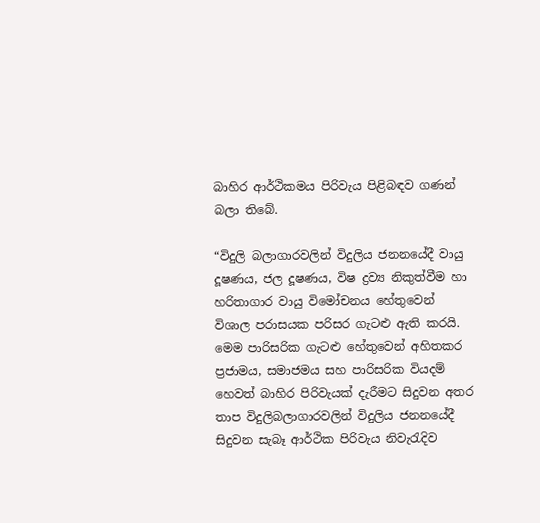බාහිර ආර්ථිකමය පිරිවැය පිළිබඳව ගණන් බලා තිබේ.

“විදුලි බලාගාරවලින් විදුලිය ජනනයේදී වායු දූෂණය, ජල දූෂණය, විෂ ද්‍රව්‍ය නිකුත්වීම හා හරිතාගාර වායු විමෝචනය හේතුවෙන් විශාල පරාසයක පරිසර ගැටළු ඇති කරයි. මෙම පාරිසරික ගැටළු හේතුවෙන් අහිතකර ප්‍රජාමය, සමාජමය සහ පාරිසරික වියදම් හෙවත් බාහිර පිරිවැයක් දැරීමට සිදුවන අතර තාප විදුලිබලාගාරවලින් විදුලිය ජනනයේදී සිදුවන සැබෑ ආර්ථික පිරිවැය නිවැරැදිව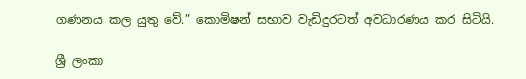ගණනය කල යුතු වේ.” කොමිෂන් සභාව වැඩිදුරටත් අවධාරණය කර සිටියි.

ශ්‍රී ලංකා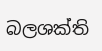බලශක්ති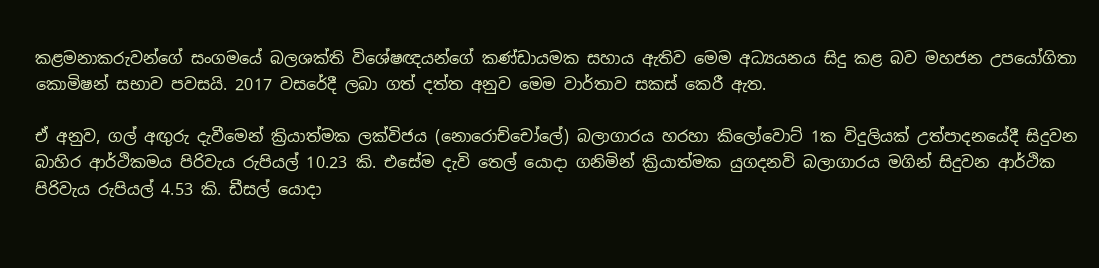කළමනාකරුවන්ගේ සංගමයේ බලශක්ති විශේෂඥයන්ගේ කණ්ඩායමක සහාය ඇතිව මෙම අධ්‍යයනය සිදු කළ බව මහජන උපයෝගිතා කොමිෂන් සභාව පවසයි. 2017 වසරේදී ලබා ගත් දත්ත අනුව මෙම වාර්තාව සකස් කෙරී ඇත.

ඒ අනුව, ගල් අඟුරු දැවීමෙන් ක්‍රියාත්මක ලක්විජය (නොරොච්චෝලේ) බලාගාරය හරහා කිලෝවොට් 1ක විදුලියක් උත්පාදනයේදී සිදුවන බාහිර ආර්ථිකමය පිරිවැය රුපියල් 10.23 කි. එසේම දැවි තෙල් යොදා ගනිමින් ක්‍රියාත්මක යුගදනවි බලාගාරය මගින් සිදුවන ආර්ථික පිරිවැය රුපියල් 4.53 කි. ඩීසල් යොදා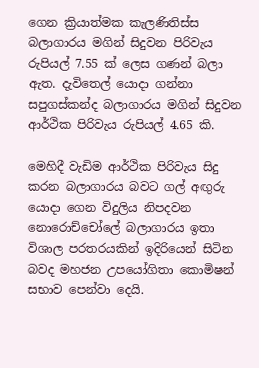ගෙන ක්‍රියාත්මක කැලණිතිස්ස බලාගාරය මගින් සිදුවන පිරිවැය රුපියල් 7.55 ක් ලෙස ගණන් බලා ඇත. දැවිතෙල් යොදා ගන්නා සපුගස්කන්ද බලාගාරය මගින් සිදුවන ආර්ථික පිරිවැය රුපියල් 4.65 කි.

මෙහිදී වැඩිම ආර්ථික පිරිවැය සිදු කරන බලාගාරය බවට ගල් අඟුරු යොදා ගෙන විදුලිය නිපදවන නොරොච්චෝලේ බලාගාරය ඉතා විශාල පරතරයකින් ඉදිරියෙන් සිටින බවද මහජන උපයෝගිතා කොමිෂන් සභාව පෙන්වා දෙයි.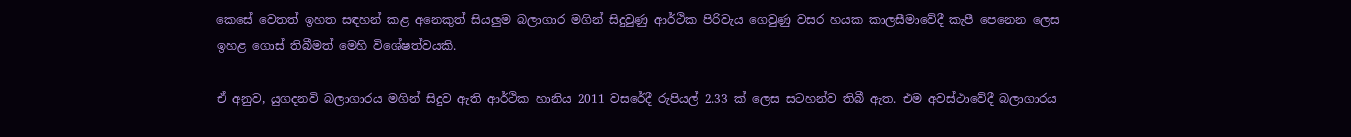කෙසේ වෙතත් ඉහත සඳහන් කළ අනෙකුත් සියලුම බලාගාර මගින් සිදුවුණු ආර්ථික පිරිවැය ගෙවුණු වසර හයක කාලසීමාවේදී කැපී පෙනෙන ලෙස ඉහළ ගොස් තිබීමත් මෙහි විශේෂත්වයකි.

ඒ අනුව, යුගදනවි බලාගාරය මගින් සිදුව ඇති ආර්ථික හානිය 2011 වසරේදී රුපියල් 2.33 ක් ලෙස සටහන්ව තිබී ඇත. එම අවස්ථාවේදී බලාගාරය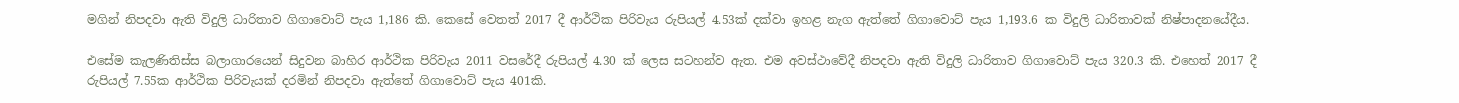මගින් නිපදවා ඇති විදුලි ධාරිතාව ගිගාවොට් පැය 1,186 කි. කෙසේ වෙතත් 2017 දී ආර්ථික පිරිවැය රුපියල් 4.53ක් දක්වා ඉහළ නැග ඇත්තේ ගිගාවොට් පැය 1,193.6 ක විදුලි ධාරිතාවක් නිෂ්පාදනයේදීය.

එසේම කැලණිතිස්ස බලාගාරයෙන් සිදුවන බාහිර ආර්ථික පිරිවැය 2011 වසරේදී රුපියල් 4.30 ක් ලෙස සටහන්ව ඇත. එම අවස්ථාවේදී නිපදවා ඇති විදුලි ධාරිතාව ගිගාවොට් පැය 320.3 කි. එහෙත් 2017 දී රුපියල් 7.55ක ආර්ථික පිරිවැයක් දරමින් නිපදවා ඇත්තේ ගිගාවොට් පැය 401කි.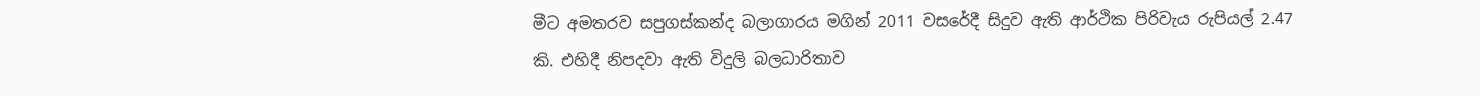මීට අමතරව සපුගස්කන්ද බලාගාරය මගින් 2011 වසරේදී සිදුව ඇති ආර්ථික පිරිවැය රුපියල් 2.47 කි. එහිදී නිපදවා ඇති විදුලි බලධාරිතාව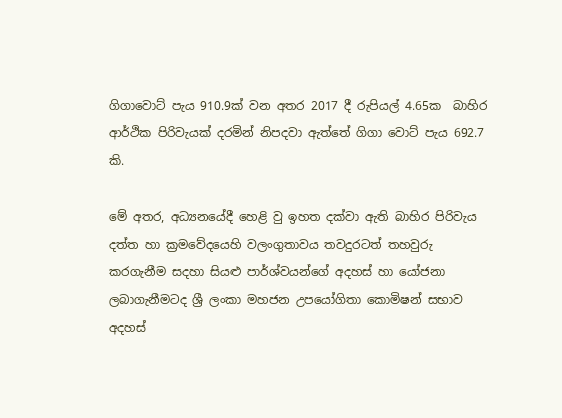ගිගාවොට් පැය 910.9ක් වන අතර 2017 දී රුපියල් 4.65ක  බාහිර ආර්ථික පිරිවැයක් දරමින් නිපදවා ඇත්තේ ගිගා වොට් පැය 692.7 කි.

මේ අතර, අධ්‍යනයේදී හෙළි වු ඉහත දක්වා ඇති බාහිර පිරිවැය දත්ත හා ක්‍රමවේදයෙහි වලංගුතාවය තවදුරටත් තහවුරු කරගැනීම සදහා සියළු පාර්ශ්වයන්ගේ අදහස් හා යෝජනා ලබාගැනීමටද ශ්‍රී ලංකා මහජන උපයෝගිතා කොමිෂන් සභාව අදහස්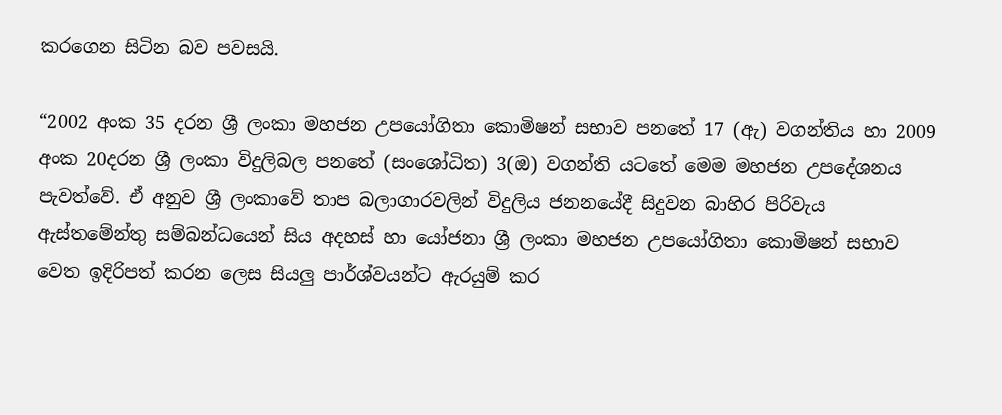කරගෙන සිටින බව පවසයි.

“2002 අංක 35 දරන ශ්‍රී ලංකා මහජන උපයෝගිතා කොමිෂන් සභාව පනතේ 17 (ඇ) වගන්තිය හා 2009 අංක 20දරන ශ්‍රී ලංකා විදුලිබල පනතේ (සංශෝධිත) 3(ඔ) වගන්ති යටතේ මෙම මහජන උපදේශනය පැවත්වේ. ඒ අනුව ශ්‍රී ලංකාවේ තාප බලාගාරවලින් විදුලිය ජනනයේදී සිදුවන බාහිර පිරිවැය ඇස්තමේන්තු සම්බන්ධයෙන් සිය අදහස් හා යෝජනා ශ්‍රී ලංකා මහජන උපයෝගිතා කොමිෂන් සභාව වෙත ඉදිරිපත් කරන ලෙස සියලු පාර්ශ්වයන්ට ඇරයුම් කර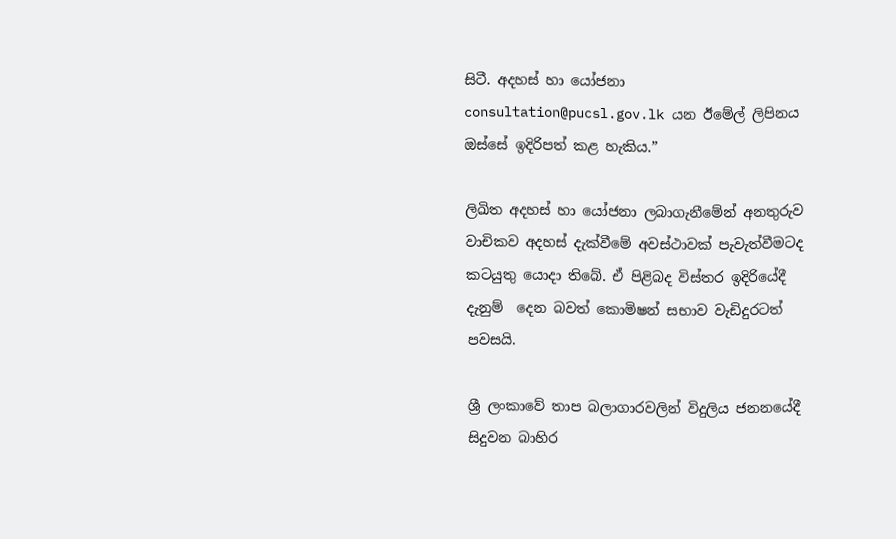සිටී. අදහස් හා යෝජනා consultation@pucsl.gov.lk යන ඊමේල් ලිපිනය ඔස්සේ ඉදිරිපත් කළ හැකිය.”

ලිඛිත අදහස් හා යෝජනා ලබාගැනීමේන් අනතුරුව වාචිකව අදහස් දැක්වීමේ අවස්ථාවක් පැවැත්වීමටද කටයුතු යොදා තිබේ. ඒ පිළිබද විස්තර ඉදිරියේදී දැනුම්  දෙන බවත් කොමිෂන් සභාව වැඩිදුරටත් පවසයි.

ශ්‍රී ලංකාවේ තාප බලාගාරවලින් විදුලිය ජනනයේදී සිදුවන බාහිර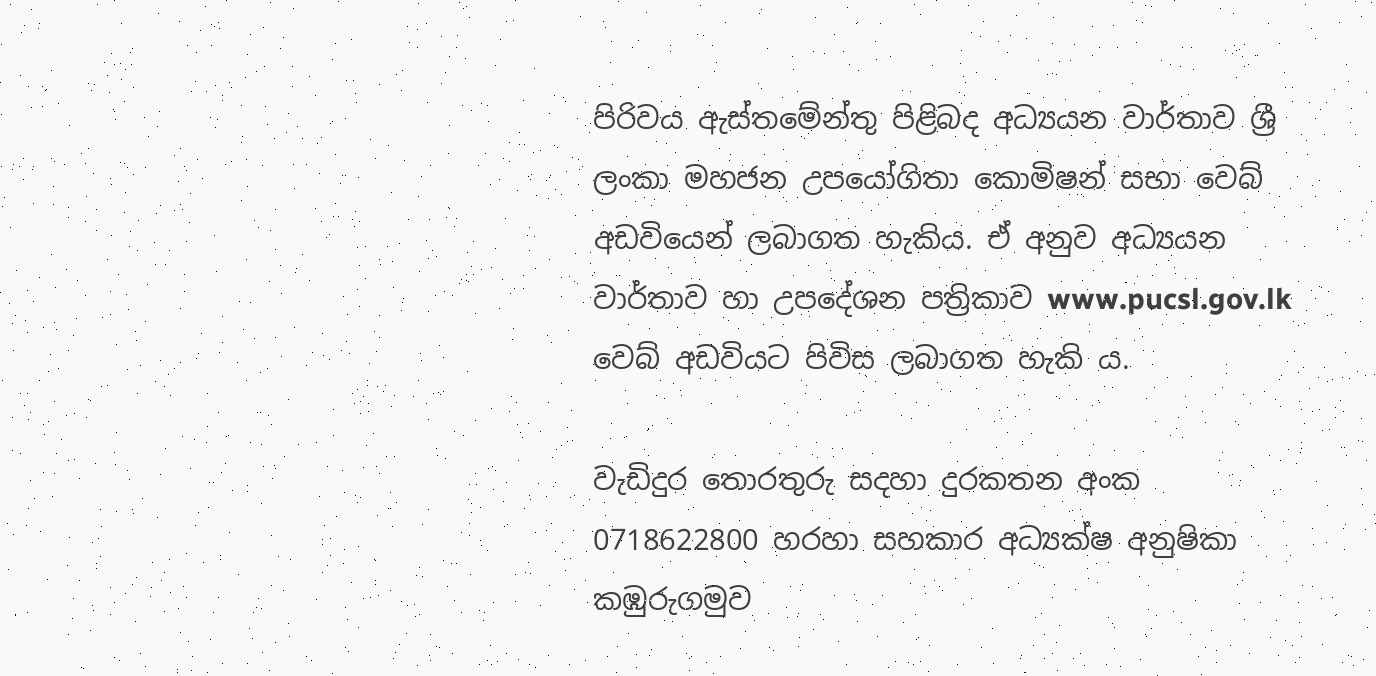පිරිවය ඇස්තමේන්තු පිළිබද අධ්‍යයන වාර්තාව ශ්‍රී ලංකා මහජන උපයෝගිතා කොමිෂන් සභා වෙබ් අඩවියෙන් ලබාගත හැකිය. ඒ අනුව අධ්‍යයන වාර්තාව හා උපදේශන පත්‍රිකාව www.pucsl.gov.lk වෙබ් අඩවියට පිවිස ලබාගත හැකි ය.

වැඩිදුර තොරතුරු සදහා දුරකතන අංක 0718622800 හරහා සහකාර අධ්‍යක්ෂ අනුෂිකා කඹුරුගමුව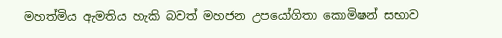මහත්මිය ඇමතිය හැකි බවත් මහජන උපයෝගිතා කොමිෂන් සභාව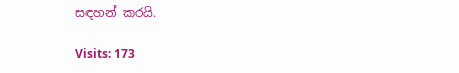සඳහන් කරයි.

Visits: 173